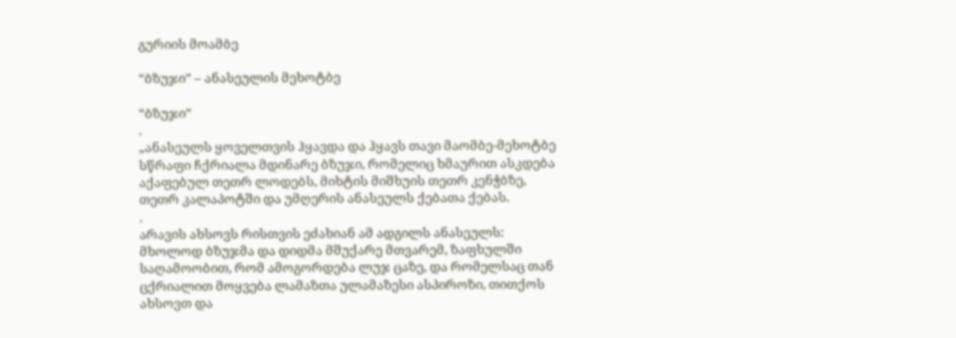გურიის მოამბე

“ბზუჯი” – ანასეულის მეხოტბე

“ბზუჯი”
.
„ანასეულს ყოველთვის ჰყავდა და ჰყავს თავი მაომბე-მეხოტბე სწრაფი ჩქრიალა მდინარე ბზუჯი, რომელიც ხმაურით ასკდება აქაფებულ თეთრ ლოდებს, მიხტის მიშხუის თეთრ კენჭბზე, თეთრ კალაპოტში და უმღერის ანასეულს ქებათა ქებას.
.
არავის ახსოვს რისთვის ეძახიან ამ ადგილს ანასეულს: მხოლოდ ბზუჯმა და დიდმა მშუქარე მთვარემ, ზაფხულში საღამოობით, რომ ამოგორდება ლუჯ ცაზე, და რომელსაც თან ცქრიალით მოყვება ლამაზთა ულამაზესი ასპიროზი, თითქოს ახსოვთ და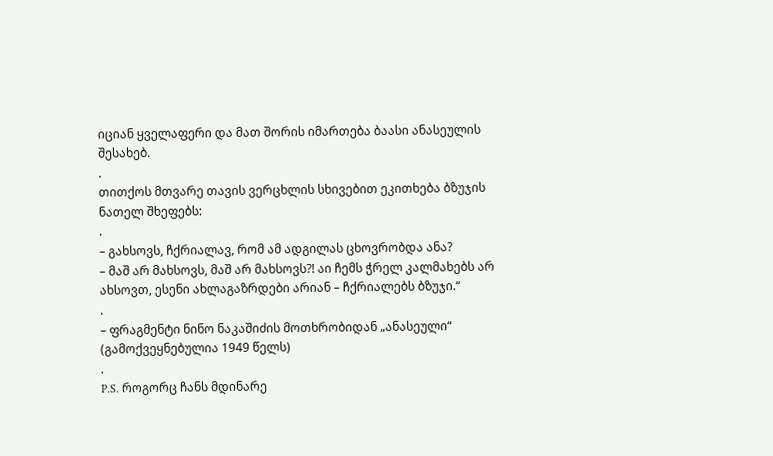იციან ყველაფერი და მათ შორის იმართება ბაასი ანასეულის შესახებ.
.
თითქოს მთვარე თავის ვერცხლის სხივებით ეკითხება ბზუჯის ნათელ შხეფებს:
.
– გახსოვს, ჩქრიალავ, რომ ამ ადგილას ცხოვრობდა ანა?
– მაშ არ მახსოვს, მაშ არ მახსოვს?! აი ჩემს ჭრელ კალმახებს არ ახსოვთ, ესენი ახლაგაზრდები არიან – ჩქრიალებს ბზუჯი.“
.
– ფრაგმენტი ნინო ნაკაშიძის მოთხრობიდან „ანასეული“ (გამოქვეყნებულია 1949 წელს)
.
P.S. როგორც ჩანს მდინარე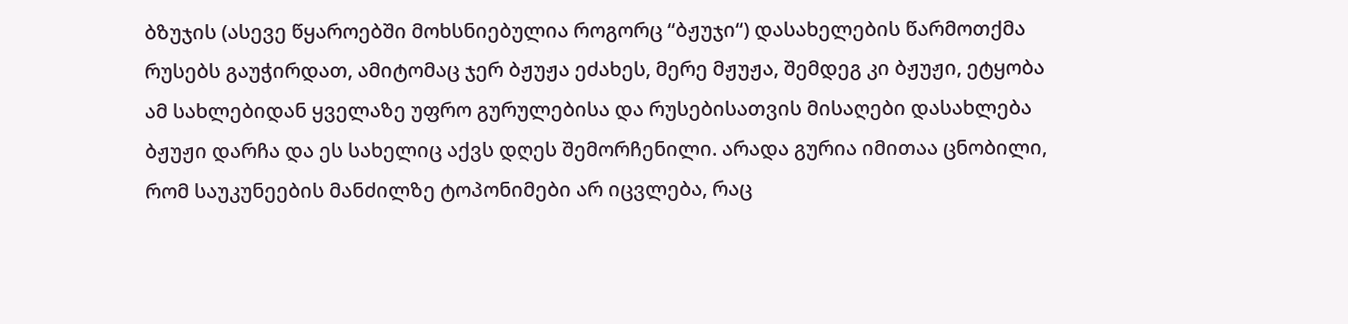ბზუჯის (ასევე წყაროებში მოხსნიებულია როგორც “ბჟუჯი“) დასახელების წარმოთქმა რუსებს გაუჭირდათ, ამიტომაც ჯერ ბჟუჟა ეძახეს, მერე მჟუჟა, შემდეგ კი ბჟუჟი, ეტყობა ამ სახლებიდან ყველაზე უფრო გურულებისა და რუსებისათვის მისაღები დასახლება ბჟუჟი დარჩა და ეს სახელიც აქვს დღეს შემორჩენილი. არადა გურია იმითაა ცნობილი, რომ საუკუნეების მანძილზე ტოპონიმები არ იცვლება, რაც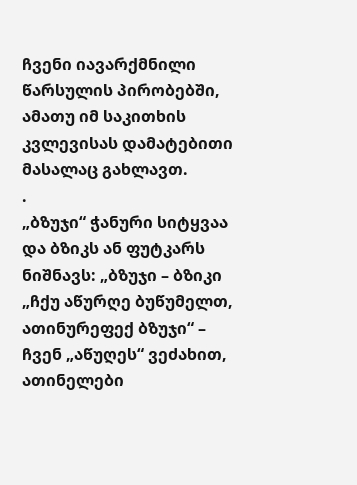ჩვენი იავარქმნილი წარსულის პირობებში, ამათუ იმ საკითხის კვლევისას დამატებითი მასალაც გახლავთ.
.
„ბზუჯი“ ჭანური სიტყვაა და ბზიკს ან ფუტკარს ნიშნავს: „ბზუჯი – ბზიკი „ჩქუ აწურღე ბუწუმელთ, ათინურეფექ ბზუჯი“ – ჩვენ „აწუღეს“ ვეძახით, ათინელები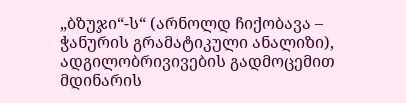„ბზუჯი“-ს“ (არნოლდ ჩიქობავა – ჭანურის გრამატიკული ანალიზი), ადგილობრივივების გადმოცემით მდინარის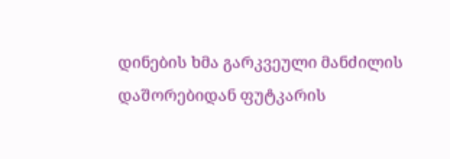დინების ხმა გარკვეული მანძილის დაშორებიდან ფუტკარის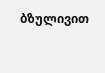ბზულივით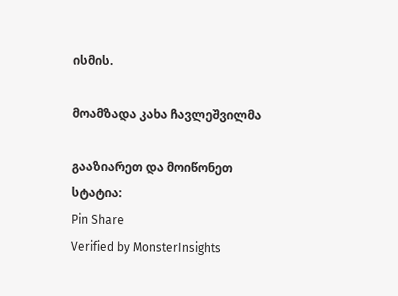ისმის.

მოამზადა კახა ჩავლეშვილმა

გააზიარეთ და მოიწონეთ სტატია:
Pin Share
Verified by MonsterInsights